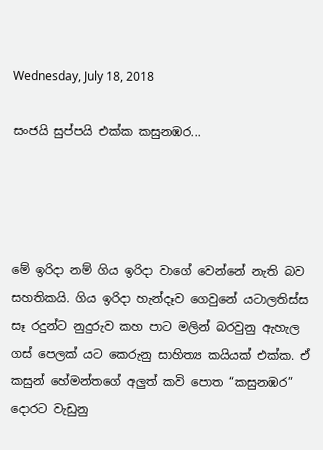Wednesday, July 18, 2018

සංජයි සුප්පයි එක්ක කසුනඹර...




මේ ඉරිදා නම් ගිය ඉරිදා වාගේ වෙන්නේ නැති බව සහතිකයි. ගිය ඉරිදා හැන්දෑව ගෙවුනේ යටාලතිස්ස සෑ රදුන්ට නුදුරුව කහ පාට මලින් බරවුනු ඇහැල ගස් පෙලක් යට කෙරුනු සාහිත්‍ය කයියක් එක්ක. ඒ කසුන් හේමන්තගේ අලුත් කවි පොත “කසුනඹර” දොරට වැඩුනු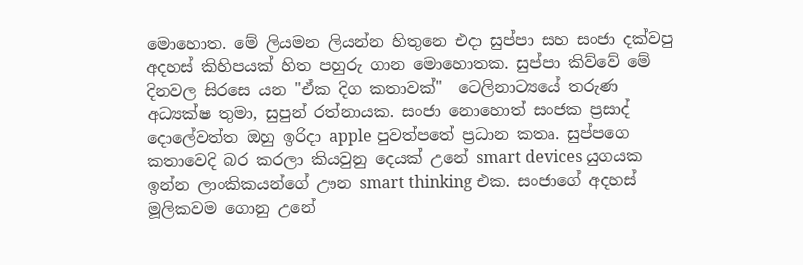මොහොත. මේ ලියමන ලියන්න හිතුනෙ එදා සුප්පා සහ සංජා දක්වපු අදහස් කිහිපයක් හිත පහුරු ගාන මොහොතක. සුප්පා කිව්වේ මේ දිනවල සිරසෙ යන "ඒක දිග කතාවක්"  ටෙලිනාට්‍යයේ තරුණ අධ්‍යක්ෂ තුමා, සුපුන් රත්නායක. සංජා නොහොත් සංජක ප්‍රසාද් දොලේවත්ත ඔහු ඉරිදා apple පුවත්පතේ ප්‍රධාන කතෘ. සුප්පගෙ කතාවෙදි බර කරලා කියවුනු දෙයක් උනේ smart devices යුගයක ඉන්න ලාංකිකයන්ගේ ඌන smart thinking එක. සංජාගේ අදහස් මූලිකවම ගොනු උනේ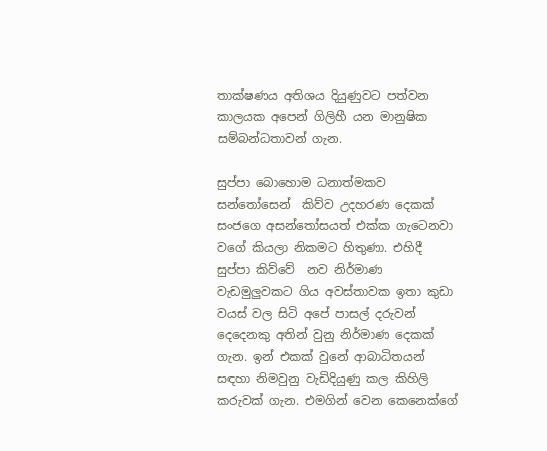තාක්ෂණය අතිශය දියුණුවට පත්වන කාලයක අපෙන් ගිලිහී යන මානුෂික සම්බන්ධතාවන් ගැන.

සුප්පා බොහොම ධනාත්මකව සන්තෝසෙන්  කිව්ව උදහරණ දෙකක් සංජගෙ අසන්තෝසයත් එක්ක ගැටෙනවා වගේ කියලා නිකමට හිතුණා. එහිදී සුප්පා කිව්වේ  නව නිර්මාණ වැඩමුලුවකට ගිය අවස්තාවක ඉතා කුඩා වයස් වල සිටි අපේ පාසල් දරුවන් දෙදෙනකු අතින් වුනු නිර්මාණ දෙකක් ගැන. ඉන් එකක් වුනේ ආබාධිතයන් සඳහා නිමවුනු වැඩිදියුණු කල කිහිලි කරුවක් ගැන. එමගින් වෙන කෙනෙක්ගේ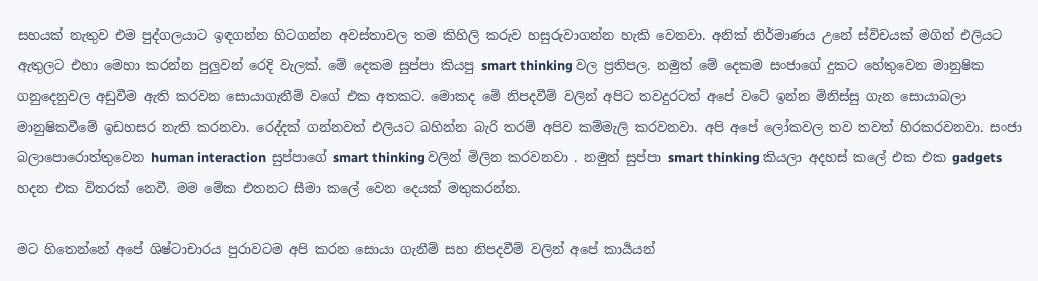සහයක් නැතුව එම පුද්ගලයාට ඉඳගන්න හිටගන්න අවස්තාවල තම කිහිලි කරුව හසුරුවාගන්න හැකි වෙනවා. අනික් නිර්මාණය උනේ ස්විචයක් මගින් එලියට ඇතුලට එහා මෙහා කරන්න පුලුවන් රෙදි වැලක්. මේ දෙකම සුප්පා කියපු smart thinking වල ප්‍රතිපල. නමුත් මේ දෙකම සංජාගේ දුකට හේතුවෙන මානුෂික ගනුදෙනුවල අඩුවීම ඇති කරවන සොයාගැනීම් වගේ එක අතකට. මොකද මේ නිපදවීම් වලින් අපිට තවදුරටත් අපේ වටේ ඉන්න මිනිස්සු ගැන සොයාබලා මානුෂිකවීමේ ඉඩහසර නැති කරනවා. රෙද්දක් ගන්නවත් එලියට බහින්න බැරි තරම් අපිව කම්මැලි කරවනවා. අපි අපේ ලෝකවල තව තවත් හිරකරවනවා. සංජා බලාපොරොත්තුවෙන human interaction  සුප්පාගේ smart thinking වලින් මිලින කරවනවා . නමුත් සුප්පා smart thinking කියලා අදහස් කලේ එක එක gadgets හදන එක විතරක් නෙවී. මම මේක එතනට සීමා කලේ වෙන දෙයක් මතුකරන්න.

මට හිතෙන්නේ අපේ ශිෂ්ටාචාරය පුරාවටම අපි කරන සොයා ගැනීම් සහ නිපදවීම් වලින් අපේ කාර්‍යයන්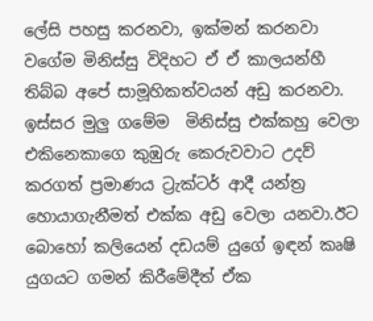ලේසි පහසු කරනවා, ඉක්මන් කරනවා වගේම මිනිස්සු විදිහට ඒ ඒ කාලයන්හී තිබ්බ අපේ සාමූහිකත්වයන් අඩු කරනවා. ඉස්සර මුලු ගමේම  මිනිස්සු එක්කහු වෙලා එකිනෙකාගෙ කුඹුරු කෙරුවවාට උදව් කරගත් ප්‍රමාණය ට්‍රැක්ටර් ආදී යන්ත්‍ර හොයාගැනීමත් එක්ක අඩු වෙලා යනවා.ඊට බොහෝ කලියෙන් දඩයම් යුගේ ඉඳන් කෘෂි යුගයට ගමන් කිරීමේදීත් ඒක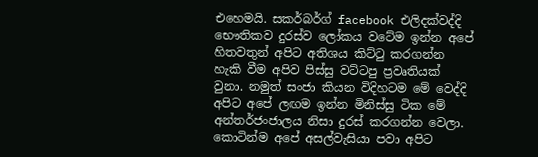එහෙමයි. සකර්බර්ග් facebook එලිදක්වද්දි භෞතිකව දුරස්ව ලෝකය වටේම ඉන්න අපේ හිතවතුන් අපිට අතිශය කිට්ටු කරගන්න හැකි වීම අපිව පිස්සු වට්ටපු ප්‍රවෘතියක්  වුනා. නමුත් සංජා කියන විදිහටම මේ වෙද්දි අපිට අපේ ලඟම ඉන්න මිනිස්සු ටික මේ අන්තර්ජංජාලය නිසා දුරස් කරගන්න වෙලා. කොටින්ම අපේ අසල්වැසියා පවා අපිට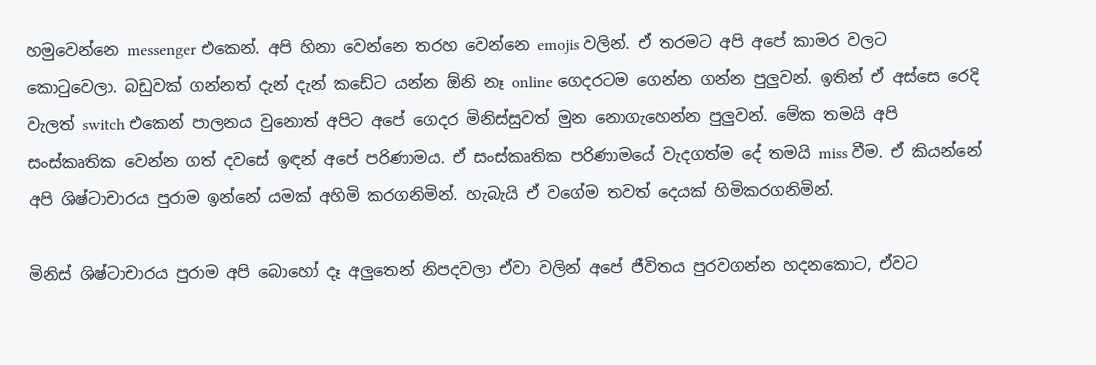හමුවෙන්නෙ messenger එකෙන්. අපි හිනා වෙන්නෙ තරහ වෙන්නෙ emojis වලින්. ඒ තරමට අපි අපේ කාමර වලට කොටුවෙලා. බඩුවක් ගන්නත් දැන් දැන් කඩේට යන්න ඕනි නෑ online ගෙදරටම ගෙන්න ගන්න පුලුවන්. ඉතින් ඒ අස්සෙ රෙදි වැලත් switch එකෙන් පාලනය වුනොත් අපිට අපේ ගෙදර මිනිස්සුවත් මුන නොගැහෙන්න පුලුවන්. මේක තමයි අපි සංස්කෘතික වෙන්න ගත් දවසේ ඉඳන් අපේ පරිණාමය. ඒ සංස්කෘතික පරිණාමයේ වැදගත්ම දේ තමයි miss වීම. ඒ කියන්නේ අපි ශිෂ්ටාචාරය පුරාම ඉන්නේ යමක් අහිමි කරගනිමින්. හැබැයි ඒ වගේම තවත් දෙයක් හිමිකරගනිමින්.

මිනිස් ශිෂ්ටාචාරය පුරාම අපි බොහෝ දෑ අලුතෙන් නිපදවලා ඒවා වලින් අපේ ජීවිතය පුරවගන්න හදනකොට, ඒවට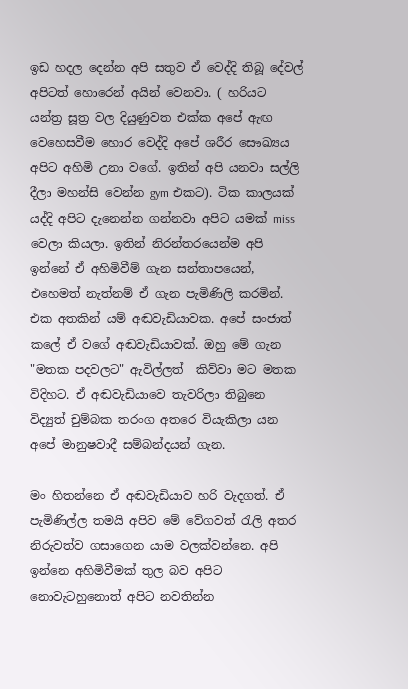ඉඩ හදල දෙන්න අපි සතුව ඒ වෙද්දි තිබූ දේවල් අපිටත් හොරෙන් අයින් වෙනවා. ( හරියට යන්ත්‍ර සූත්‍ර වල දියුණුවත එක්ක අපේ ඇඟ වෙහෙසවීම හොර වෙද්දි අපේ ශරීර සෞඛ්‍යය අපිට අහිමි උනා වගේ. ඉතින් අපි යනවා සල්ලි දීලා මහන්සි වෙන්න gym එකට). ටික කාලයක් යද්දි අපිට දැනෙන්න ගන්නවා අපිට යමක් miss වෙලා කියලා. ඉතින් නිරන්තරයෙන්ම අපි ඉන්නේ ඒ අහිමිවීම් ගැන සන්තාපයෙන්, එහෙමත් නැත්නම් ඒ ගැන පැමිණිලි කරමින්. එක අතකින් යම් අඬවැඩියාවක. අපේ සංජාත් කලේ ඒ වගේ අඬවැඩියාවක්. ඔහු මේ ගැන "මතක පදවලට" ඇවිල්ලත්  කිව්වා මට මතක විදිහට. ඒ අඬවැඩියාවෙ තැවරිලා තිබුනෙ විද්‍යුත් චුම්බක තරංග අතරෙ වියැකිලා යන අපේ මානුෂවාදී සම්බන්දයන් ගැන.

මං හිතන්නෙ ඒ අඬවැඩියාව හරි වැදගත්. ඒ පැමිණිල්ල තමයි අපිව මේ වේගවත් රැලි අතර නිරුවත්ව ගසාගෙන යාම වලක්වන්නෙ. අපි ඉන්නෙ අහිමිවීමක් තුල බව අපිට නොවැටහුනොත් අපිට නවතින්න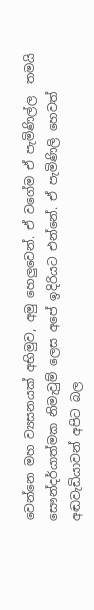වෙන්නෙ මහ ව්‍යසනයක් අභිමුව, අමු හෙලුවෙන්. ඒ වගේම ඒ පැමිණිල්ල  තමයි සෞන්දර්යාත්මක නිමැවුම් ලෙස අපේ ඉදිරියට එන්නේ. ඒ පැමිණිලි හෙවත් අඬවැඩියාවන් අපිට බල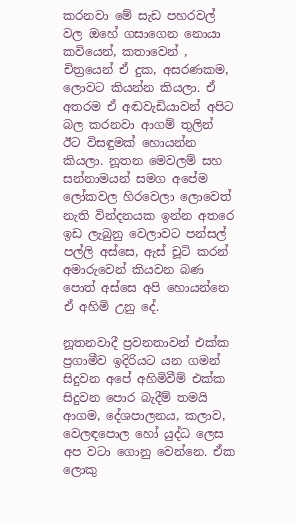කරනවා මේ සැඩ පහරවල් වල ඔහේ ගසාගෙන නොයා කවියෙන්, කතාවෙන් , චිත්‍රයෙන් ඒ දුක, අසරණකම, ලොවට කියන්න කියලා. ඒ අතරම ඒ අඬවැඩියාවන් අපිට බල කරනවා ආගම් තුලින් ඊට විසඳුමක් හොයන්න  කියලා. නූතන මෙවලම් සහ සන්නාමයන් සමග අපේම ලෝකවල හිරවෙලා ලොවෙත් නැති වින්දනයක ඉන්න අතරෙ ඉඩ ලැබුනු වෙලාවට පන්සල් පල්ලි අස්සෙ, ඇස් චූටි කරන් අමාරුවෙන් කියවන බණ පොත් අස්සෙ අපි හොයන්නෙ ඒ අහිමි උනු දේ.

නූතනවාදී ප්‍රවනතාවන් එක්ක ප්‍රගාමීව ඉදිරියට යන ගමන් සිදුවන අපේ අහිමිවීම් එක්ක සිදුවන පොර බැදීම් තමයි ආගම, දේශපාලනය, කලාව, වෙලඳපොල හෝ යුද්ධ ලෙස අප වටා ගොනු වෙන්නෙ. ඒක ලොකු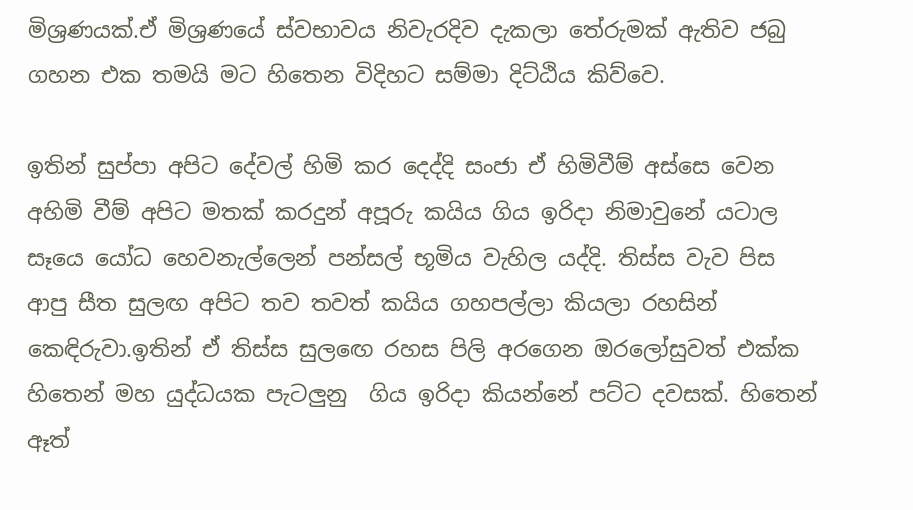මිශ්‍රණයක්.ඒ මිශ්‍රණයේ ස්වභාවය නිවැරදිව දැකලා තේරුමක් ඇතිව ජබු ගහන එක තමයි මට හිතෙන විදිහට සම්මා දිට්ඨිය කිව්වෙ.

ඉතින් සුප්පා අපිට දේවල් හිමි කර දෙද්දි සංජා ඒ හිමිවීම් අස්සෙ වෙන අහිමි වීම් අපිට මතක් කරදුන් අපූරු කයිය ගිය ඉරිදා නිමාවුනේ යටාල සෑයෙ යෝධ හෙවනැල්ලෙන් පන්සල් භූමිය වැහිල යද්දි. තිස්ස වැව පිස ආපු සීත සුලඟ අපිට තව තවත් කයිය ගහපල්ලා කියලා රහසින් කෙඳිරුවා.ඉතින් ඒ තිස්ස සුලඟෙ රහස පිලි අරගෙන ඔරලෝසුවත් එක්ක හිතෙන් මහ යුද්ධයක පැටලුනු  ගිය ඉරිදා කියන්නේ පට්ට දවසක්. හිතෙන් ඈත්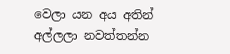වෙලා යන අය අතින් අල්ලලා නවත්තන්න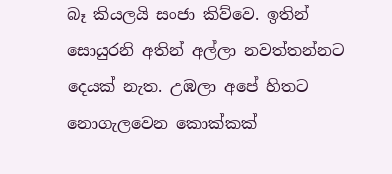බෑ කියලයි සංජා කිව්වෙ. ඉතින් සොයුරනි අතින් අල්ලා නවත්තන්නට දෙයක් නැත. උඹලා අපේ හිතට නොගැලවෙන කොක්කක්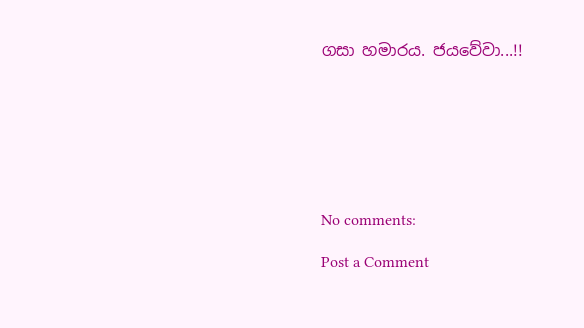ගසා හමාරය. ජයවේවා...!!







No comments:

Post a Comment